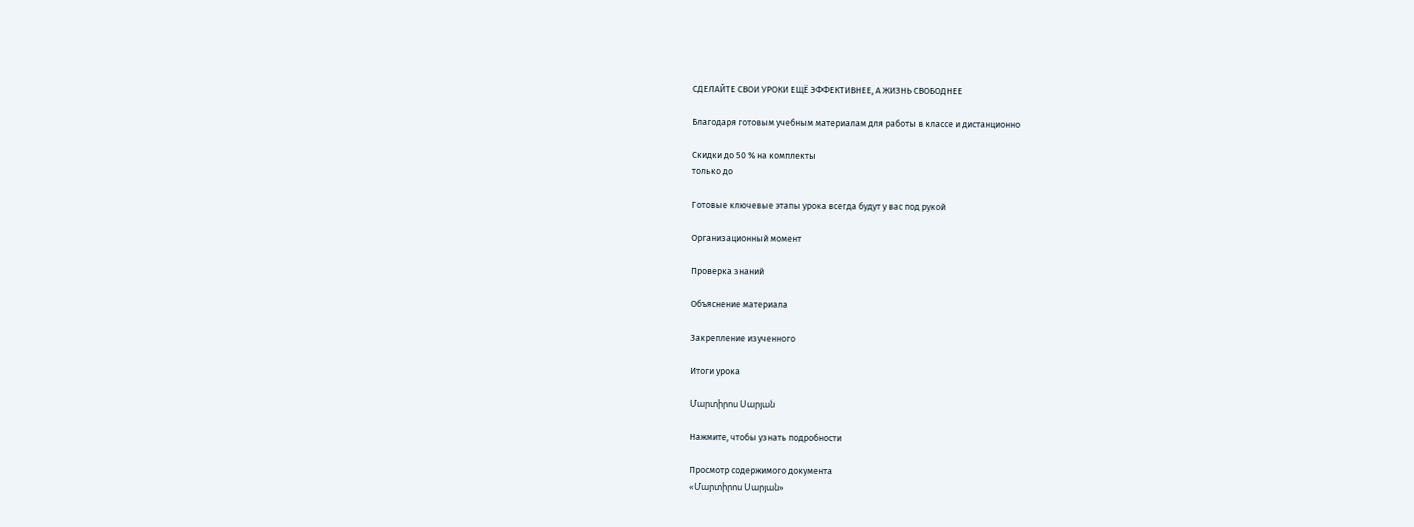СДЕЛАЙТЕ СВОИ УРОКИ ЕЩЁ ЭФФЕКТИВНЕЕ, А ЖИЗНЬ СВОБОДНЕЕ

Благодаря готовым учебным материалам для работы в классе и дистанционно

Скидки до 50 % на комплекты
только до

Готовые ключевые этапы урока всегда будут у вас под рукой

Организационный момент

Проверка знаний

Объяснение материала

Закрепление изученного

Итоги урока

Մարտիրոս Սարյան

Нажмите, чтобы узнать подробности

Просмотр содержимого документа
«Մարտիրոս Սարյան»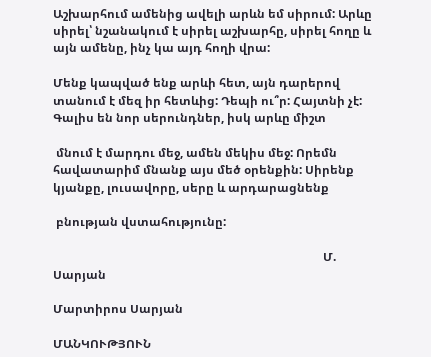Աշխարհում ամենից ավելի արևն եմ սիրում: Արևը սիրել՝ նշանակում է սիրել աշխարհը, սիրել հողը և այն ամենը, ինչ կա այդ հողի վրա:

Մենք կապված ենք արևի հետ, այն դարերով տանում է մեզ իր հետևից: Դեպի ու՞ր: Հայտնի չէ: Գալիս են նոր սերունդներ, իսկ արևը միշտ

 մնում է մարդու մեջ, ամեն մեկիս մեջ: Որեմն հավատարիմ մնանք այս մեծ օրենքին: Սիրենք կյանքը, լուսավորը, սերը և արդարացնենք

 բնության վստահությունը:

                                                                                          Մ. Սարյան

Մարտիրոս Սարյան

ՄԱՆԿՈՒԹՅՈՒՆ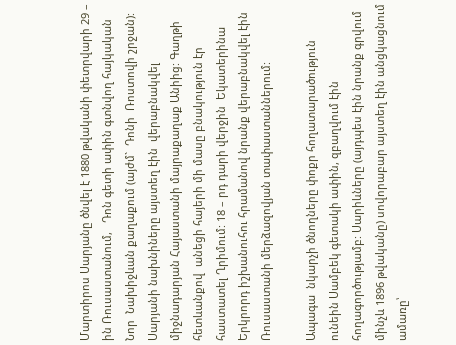Մարտիրոս Սարյանը ծնվել է 1880 թվականի փետրվարի 29 – ին Ռուսաստանում,   Դոն գետի ափին գտնվող հայկական Նոր  Նախիջևան քաղաքում (այժմ`  Դոնի  Ռոստովի շրջան): Սարյանի նախնիները այստեղ էին  վերաբնակվել  միջնադարյան Հայաստանի մայրաքաղաք Անիից: Գաղթի հետևանքով  անեցի հայերի մի մասը բնակություն էր հաստատել Ղրիմում: 18 – րդ դարի վերջին  Եկատերինա Երկրորդ իշխանուհու հրամանով նրանք վերաբնակվել էին Ռուսաստանի մերձազովյան տափաստաններում:

Ապագա  նկարչի ծնողները փոքր հողատարածություն ունեին Սամբեկ գետակի ափին, զբաղվում էին հողագործությամբ: Սարիևները (այդպես էին նրանք գրվում մինչև 1896 թվականը) սովորաբար այստեղ էին անցկացնում ամառը՝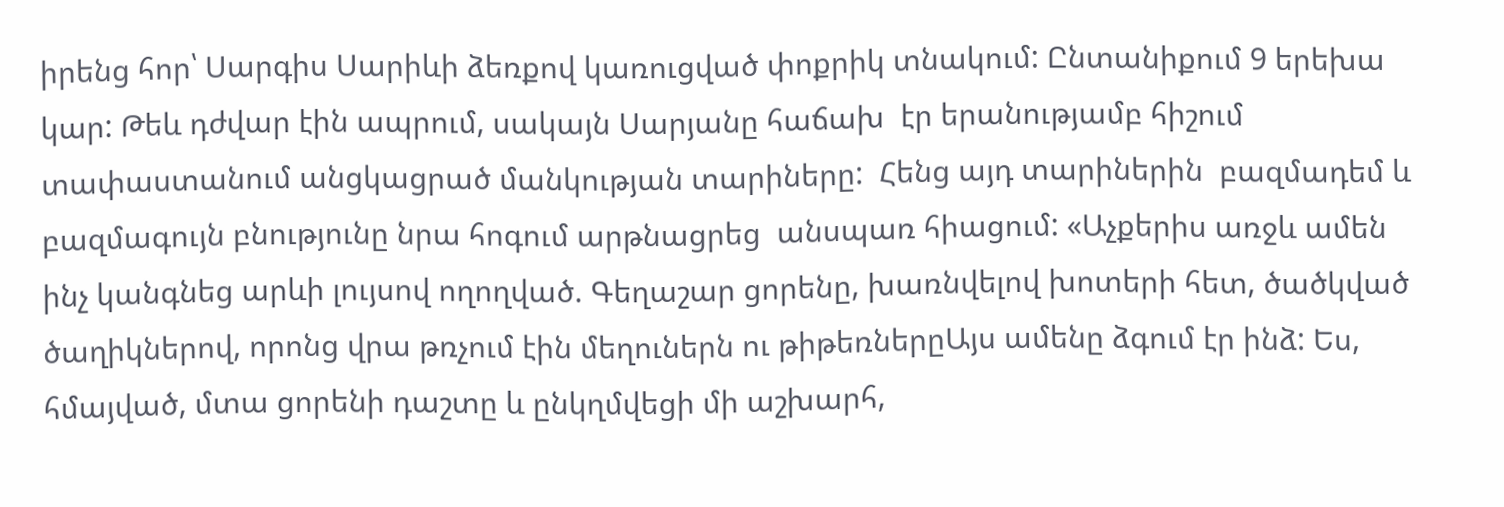իրենց հոր՝ Սարգիս Սարիևի ձեռքով կառուցված փոքրիկ տնակում: Ընտանիքում 9 երեխա կար: Թեև դժվար էին ապրում, սակայն Սարյանը հաճախ  էր երանությամբ հիշում տափաստանում անցկացրած մանկության տարիները:  Հենց այդ տարիներին  բազմադեմ և բազմագույն բնությունը նրա հոգում արթնացրեց  անսպառ հիացում: «Աչքերիս առջև ամեն ինչ կանգնեց արևի լույսով ողողված. Գեղաշար ցորենը, խառնվելով խոտերի հետ, ծածկված ծաղիկներով, որոնց վրա թռչում էին մեղուներն ու թիթեռներըԱյս ամենը ձգում էր ինձ: Ես, հմայված, մտա ցորենի դաշտը և ընկղմվեցի մի աշխարհ,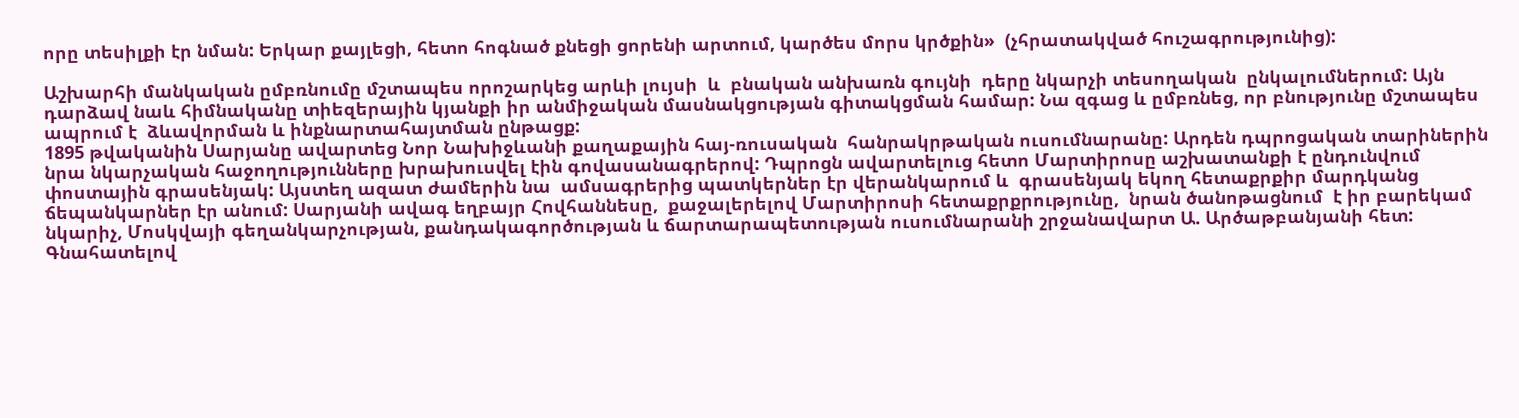որը տեսիլքի էր նման: Երկար քայլեցի, հետո հոգնած քնեցի ցորենի արտում, կարծես մորս կրծքին»  (չհրատակված հուշագրությունից):

Աշխարհի մանկական ըմբռնումը մշտապես որոշարկեց արևի լույսի  և  բնական անխառն գույնի  դերը նկարչի տեսողական  ընկալումներում: Այն դարձավ նաև հիմնականը տիեզերային կյանքի իր անմիջական մասնակցության գիտակցման համար: Նա զգաց և ըմբռնեց, որ բնությունը մշտապես ապրում է  ձևավորման և ինքնարտահայտման ընթացք:
1895 թվականին Սարյանը ավարտեց Նոր Նախիջևանի քաղաքային հայ-ռուսական  հանրակրթական ուսումնարանը: Արդեն դպրոցական տարիներին նրա նկարչական հաջողությունները խրախուսվել էին գովասանագրերով: Դպրոցն ավարտելուց հետո Մարտիրոսը աշխատանքի է ընդունվում փոստային գրասենյակ: Այստեղ ազատ ժամերին նա  ամսագրերից պատկերներ էր վերանկարում և  գրասենյակ եկող հետաքրքիր մարդկանց ճեպանկարներ էր անում: Սարյանի ավագ եղբայր Հովհաննեսը,  քաջալերելով Մարտիրոսի հետաքրքրությունը,  նրան ծանոթացնում  է իր բարեկամ  նկարիչ, Մոսկվայի գեղանկարչության, քանդակագործության և ճարտարապետության ուսումնարանի շրջանավարտ Ա. Արծաթբանյանի հետ: Գնահատելով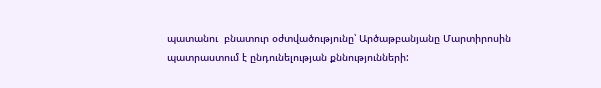պատանու  բնատուր օժտվածությունը՝ Արծաթբանյանը Մարտիրոսին պատրաստում է ընդունելության քննությունների: